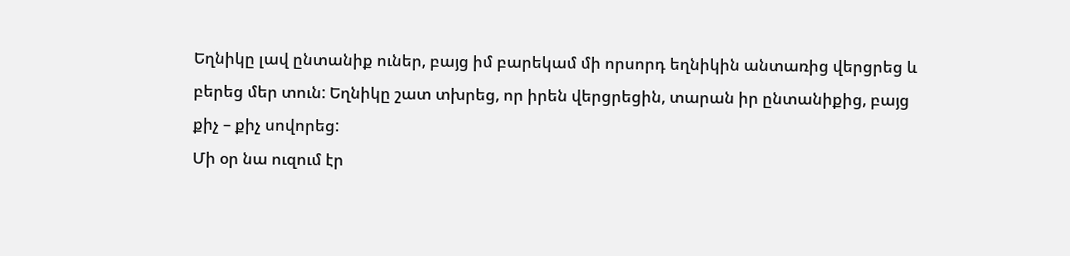Եղնիկը լավ ընտանիք ուներ, բայց իմ բարեկամ մի որսորդ եղնիկին անտառից վերցրեց և
բերեց մեր տուն: Եղնիկը շատ տխրեց, որ իրեն վերցրեցին, տարան իր ընտանիքից, բայց
քիչ – քիչ սովորեց:
Մի օր նա ուզում էր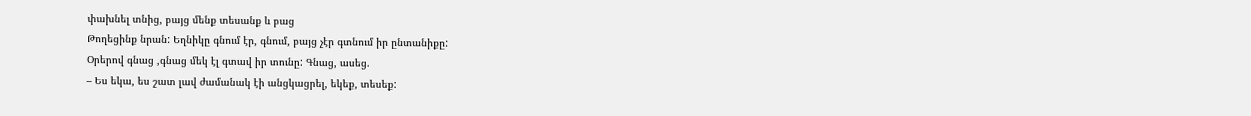փախնել տնից, բայց մենք տեսանք և բաց
Թողեցինք նրան: Եղնիկը գնում էր, գնում, բայց չէր գտնում իր ընտանիքը:
Օրերով գնաց ,գնաց մեկ էլ գտավ իր տունը: Գնաց, ասեց.
– Ես եկա, ես շատ լավ ժամանակ էի անցկացրել, եկեք, տեսեք: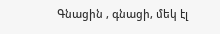Գնացին , գնացի, մեկ էլ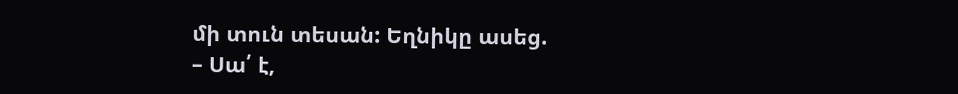մի տուն տեսան: Եղնիկը ասեց.
– Սա՛ է,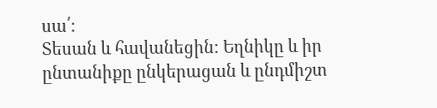սա՛:
Տեսան և հավանեցին: Եղնիկը և իր ընտանիքը ընկերացան և ընդմիշտ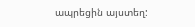ապրեցին այստեղ: